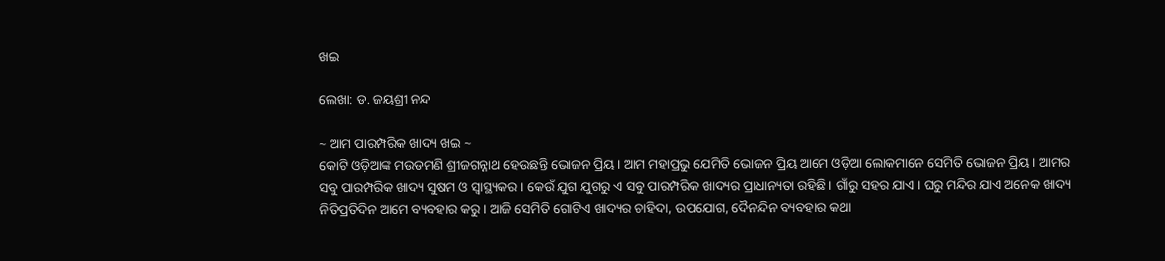ଖଇ

ଲେଖା: ଡ. ଜୟଶ୍ରୀ ନନ୍ଦ

~ ଆମ ପାରମ୍ପରିକ ଖାଦ୍ୟ ଖଇ ~
କୋଟି ଓଡ଼ିଆଙ୍କ ମଉଡମଣି ଶ୍ରୀଜଗନ୍ନାଥ ହେଉଛନ୍ତି ଭୋଜନ ପ୍ରିୟ। ଆମ ମହାପ୍ରଭୁ ଯେମିତି ଭୋଜନ ପ୍ରିୟ ଆମେ ଓଡ଼ିଆ ଲୋକମାନେ ସେମିତି ଭୋଜନ ପ୍ରିୟ । ଆମର ସବୁ ପାରମ୍ପରିକ ଖାଦ୍ୟ ସୁଷମ ଓ ସ୍ବାସ୍ଥ୍ୟକର । କେଉଁ ଯୁଗ ଯୁଗରୁ ଏ ସବୁ ପାରମ୍ପରିକ ଖାଦ୍ୟର ପ୍ରାଧାନ୍ୟତା ରହିଛି। ଗାଁରୁ ସହର ଯାଏ। ଘରୁ ମନ୍ଦିର ଯାଏ ଅନେକ ଖାଦ୍ୟ ନିତିପ୍ରତିଦିନ ଆମେ ବ୍ୟବହାର କରୁ। ଆଜି ସେମିତି ଗୋଟିଏ ଖାଦ୍ୟର ଚାହିଦା, ଉପଯୋଗ, ଦୈନନ୍ଦିନ ବ୍ୟବହାର କଥା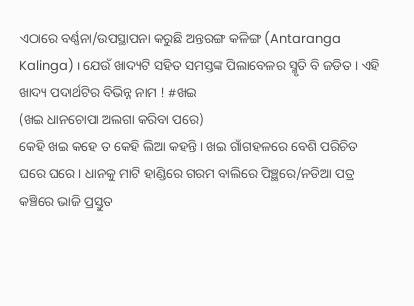ଏଠାରେ ବର୍ଣ୍ଣନା/ଉପସ୍ଥାପନା କରୁଛି ଅନ୍ତରଙ୍ଗ କଳିଙ୍ଗ (Antaranga Kalinga) । ଯେଉଁ ଖାଦ୍ୟଟି ସହିତ ସମସ୍ତଙ୍କ ପିଲାବେଳର ସ୍ମୃତି ବି ଜଡିତ । ଏହି ଖାଦ୍ୟ ପଦାର୍ଥଟିର ବିଭିନ୍ନ ନାମ ! #ଖଇ
(ଖଇ ଧାନଚୋପା ଅଲଗା କରିବା ପରେ)
କେହି ଖଇ କହେ ତ କେହି ଲିଆ କହନ୍ତି । ଖଇ ଗାଁଗହଳରେ ବେଶି ପରିଚିତ ଘରେ ଘରେ । ଧାନକୁ ମାଟି ହାଣ୍ଡିରେ ଗରମ ବାଲିରେ ପିଞ୍ଛରେ/ନଡିଆ ପତ୍ର କଞ୍ଚିରେ ଭାଜି ପ୍ରସ୍ତୁତ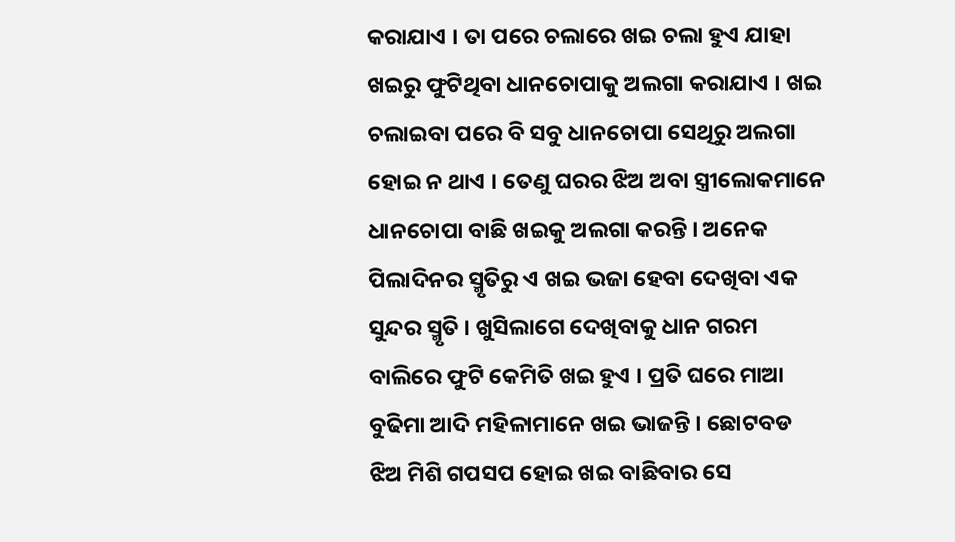କରାଯାଏ । ତା ପରେ ଚଲାରେ ଖଇ ଚଲା ହୁଏ ଯାହା ଖଇରୁ ଫୁଟିଥିବା ଧାନଚୋପାକୁ ଅଲଗା କରାଯାଏ । ଖଇ ଚଲାଇବା ପରେ ବି ସବୁ ଧାନଚୋପା ସେଥିରୁ ଅଲଗା ହୋଇ ନ ଥାଏ । ତେଣୁ ଘରର ଝିଅ ଅବା ସ୍ତ୍ରୀଲୋକମାନେ ଧାନଚୋପା ବାଛି ଖଇକୁ ଅଲଗା କରନ୍ତି । ଅନେକ ପିଲାଦିନର ସ୍ମୃତିରୁ ଏ ଖଇ ଭଜା ହେବା ଦେଖିବା ଏକ ସୁନ୍ଦର ସ୍ମୃତି । ଖୁସିଲାଗେ ଦେଖିବାକୁ ଧାନ ଗରମ ବାଲିରେ ଫୁଟି କେମିତି ଖଇ ହୁଏ । ପ୍ରତି ଘରେ ମାଆ ବୁଢିମା ଆଦି ମହିଳାମାନେ ଖଇ ଭାଜନ୍ତି । ଛୋଟବଡ ଝିଅ ମିଶି ଗପସପ ହୋଇ ଖଇ ବାଛିବାର ସେ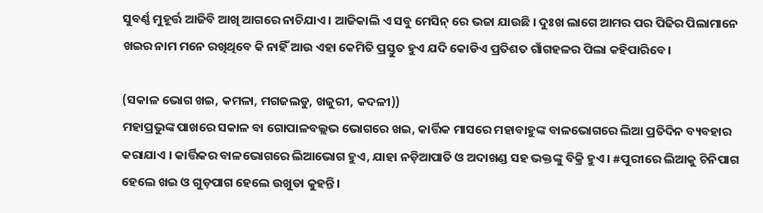ସୁବର୍ଣ୍ଣ ମୁହୂର୍ତ୍ତ ଆଜିବି ଆଖି ଆଗରେ ନାଚିଯାଏ । ଆଜିକାଲି ଏ ସବୁ ମେସିନ୍ ରେ ଭଜା ଯାଉଛି । ଦୁଃଖ ଲାଗେ ଆମର ପର ପିଢିର ପିଲାମାନେ ଖଇର ନାମ ମନେ ରଖିଥିବେ କି ନାହିଁ ଆଉ ଏହା କେମିତି ପ୍ରସ୍ତୁତ ହୁଏ ଯଦି କୋଡିଏ ପ୍ରତିଶତ ଗାଁଗହଳର ପିଲା କହିପାରିବେ।

(ସକାଳ ଭୋଗ ଖଇ, କମଳା, ମଗଜଲଡୁ, ଖଜୁରୀ, କଦଳୀ))
ମହାପ୍ରଭୁଙ୍କ ପାଖରେ ସକାଳ ବା ଗୋପାଳବଲ୍ଲଭ ଭୋଗରେ ଖଇ, କାର୍ତ୍ତିକ ମାସରେ ମହାବାହୁଙ୍କ ବାଳଭୋଗରେ ଲିଆ ପ୍ରତିଦିନ ବ୍ୟବହାର କରାଯାଏ । କାର୍ତ୍ତିକର ବାଳଭୋଗରେ ଲିଆଭୋଗ ହୁଏ, ଯାହା ନଡ଼ିଆପାତି ଓ ଅଦାଖଣ୍ଡ ସହ ଭକ୍ତଙ୍କୁ ବିକ୍ରି ହୁଏ । #ପୁରୀରେ ଲିଆକୁ ଚିନିପାଗ ହେଲେ ଖଇ ଓ ଗୁଡ଼ପାଗ ହେଲେ ଉଖୁଡା କୁହନ୍ତି।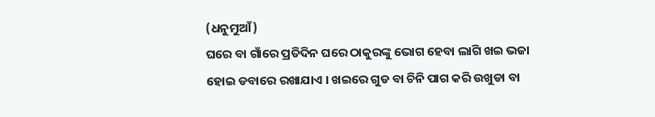(ଧନୁମୁଆଁ)
ଘରେ ବା ଗାଁରେ ପ୍ରତିଦିନ ଘରେ ଠାକୁରଙ୍କୁ ଭୋଗ ହେବା ଲାଗି ଖଇ ଭଜା ହୋଇ ଡବାରେ ରଖାଯାଏ । ଖଇରେ ଗୁଡ ବା ଚିନି ପାଗ କରି ଉଖୁଡା ବା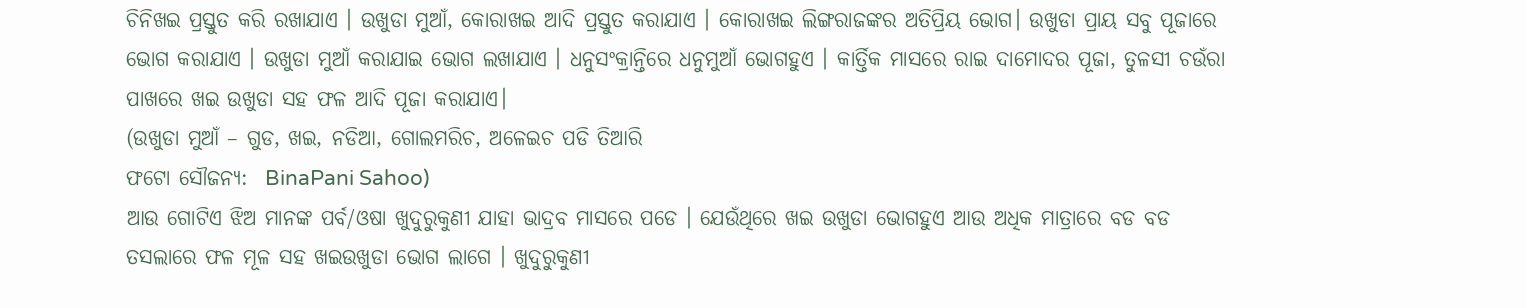ଚିନିଖଇ ପ୍ରସ୍ତୁତ କରି ରଖାଯାଏ । ଉଖୁଡା ମୁଆଁ, କୋରାଖଇ ଆଦି ପ୍ରସ୍ତୁତ କରାଯାଏ । କୋରାଖଇ ଲିଙ୍ଗରାଜଙ୍କର ଅତିପ୍ରିୟ ଭୋଗ। ଉଖୁଡା ପ୍ରାୟ ସବୁ ପୂଜାରେ ଭୋଗ କରାଯାଏ । ଉଖୁଡା ମୁଆଁ କରାଯାଇ ଭୋଗ ଲଖାଯାଏ । ଧନୁସଂକ୍ରାନ୍ତିରେ ଧନୁମୁଆଁ ଭୋଗହୁଏ । କାର୍ତ୍ତିକ ମାସରେ ରାଇ ଦାମୋଦର ପୂଜା, ତୁଳସୀ ଚଉଁରା ପାଖରେ ଖଇ ଉଖୁଡା ସହ ଫଳ ଆଦି ପୂଜା କରାଯାଏ।
(ଉଖୁଡା ମୁଆଁ – ଗୁଡ, ଖଇ, ନଡିଆ, ଗୋଲମରିଚ, ଅଳେଇଚ ପଡି ତିଆରି
ଫଟୋ ସୌଜନ୍ୟ:  BinaPani Sahoo)
ଆଉ ଗୋଟିଏ ଝିଅ ମାନଙ୍କ ପର୍ବ/ଓଷା ଖୁଦୁରୁକୁଣୀ ଯାହା ଭାଦ୍ରବ ମାସରେ ପଡେ । ଯେଉଁଥିରେ ଖଇ ଉଖୁଡା ଭୋଗହୁଏ ଆଉ ଅଧିକ ମାତ୍ରାରେ ବଡ ବଡ ତସଲାରେ ଫଳ ମୂଳ ସହ ଖଇଉଖୁଡା ଭୋଗ ଲାଗେ । ଖୁଦୁରୁକୁଣୀ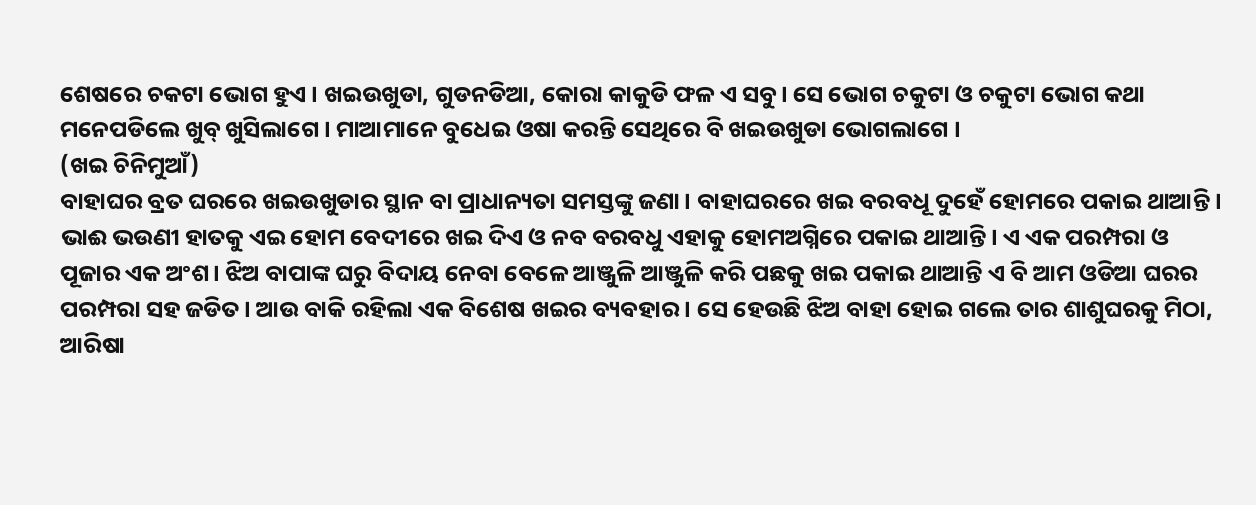ଶେଷରେ ଚକଟା ଭୋଗ ହୁଏ । ଖଇଉଖୁଡା, ଗୁଡନଡିଆ, କୋରା କାକୁଡି ଫଳ ଏ ସବୁ। ସେ ଭୋଗ ଚକୁଟା ଓ ଚକୁଟା ଭୋଗ କଥା ମନେପଡିଲେ ଖୁବ୍ ଖୁସିଲାଗେ । ମାଆମାନେ ବୁଧେଇ ଓଷା କରନ୍ତି ସେଥିରେ ବି ଖଇଉଖୁଡା ଭୋଗଲାଗେ ।
(ଖଇ ଚିନିମୁଆଁ)
ବାହାଘର ବ୍ରତ ଘରରେ ଖଇଉଖୁଡାର ସ୍ଥାନ ବା ପ୍ରାଧାନ୍ୟତା ସମସ୍ତଙ୍କୁ ଜଣା। ବାହାଘରରେ ଖଇ ବରବଧୂ ଦୁହେଁ ହୋମରେ ପକାଇ ଥାଆନ୍ତି । ଭାଈ ଭଉଣୀ ହାତକୁ ଏଇ ହୋମ ବେଦୀରେ ଖଇ ଦିଏ ଓ ନବ ବରବଧୁ ଏହାକୁ ହୋମଅଗ୍ନିରେ ପକାଇ ଥାଆନ୍ତି। ଏ ଏକ ପରମ୍ପରା ଓ ପୂଜାର ଏକ ଅଂଶ। ଝିଅ ବାପାଙ୍କ ଘରୁ ବିଦାୟ ନେବା ବେଳେ ଆଞ୍ଜୁଳି ଆଞ୍ଜୁଳି କରି ପଛକୁ ଖଇ ପକାଇ ଥାଆନ୍ତି ଏ ବି ଆମ ଓଡିଆ ଘରର ପରମ୍ପରା ସହ ଜଡିତ। ଆଉ ବାକି ରହିଲା ଏକ ବିଶେଷ ଖଇର ବ୍ୟବହାର । ସେ ହେଉଛି ଝିଅ ବାହା ହୋଇ ଗଲେ ତାର ଶାଶୁଘରକୁ ମିଠା, ଆରିଷା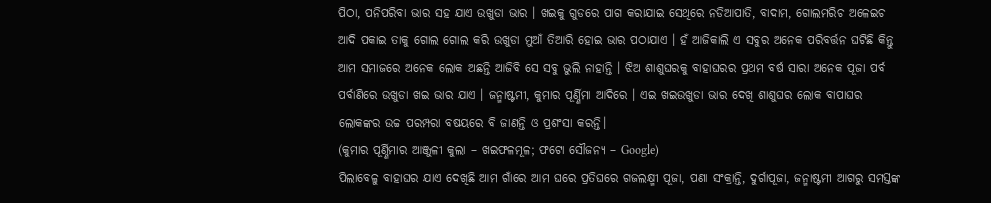ପିଠା, ପନିପରିବା ଭାର ସହ ଯାଏ ଉଖୁଡା ଭାର । ଖଇକୁ ଗୁଡରେ ପାଗ କରାଯାଇ ସେଥିରେ ନଡିଆପାତି, ବାଦାମ, ଗୋଲମରିଚ ଅଳେଇଚ ଆଦି ପକାଇ ତାକୁ ଗୋଲ ଗୋଲ କରି ଉଖୁଡା ମୁଆଁ ତିଆରି ହୋଇ ଭାର ପଠାଯାଏ । ହଁ ଆଜିକାଲି ଏ ସବୁର ଅନେକ ପରିବର୍ତ୍ତନ ଘଟିଛି କିନ୍ତୁ ଆମ ସମାଜରେ ଅନେକ ଲୋକ ଅଛନ୍ତି ଆଜିବି ସେ ସବୁ ଭୁଲି ନାହାନ୍ତି । ଝିଅ ଶାଶୁଘରକୁ ବାହାଘରର ପ୍ରଥମ ବର୍ଷ ସାରା ଅନେକ ପୂଜା ପର୍ବ ପର୍ବାଣିରେ ଉଖୁଡା ଖଇ ଭାର ଯାଏ । ଜନ୍ମାଷ୍ଟମୀ, କୁମାର ପୂର୍ଣ୍ଣିମା ଆଦିରେ । ଏଇ ଖଇଉଖୁଡା ଭାର ଦେଖି ଶାଶୁଘର ଲୋକ ବାପାଘର ଲୋକଙ୍କର ଉଚ୍ଚ ପରମ୍ପରା ବଷୟରେ ବି ଜାଣନ୍ତି ଓ ପ୍ରଶଂସା କରନ୍ତି।
(କୁମାର ପୂର୍ଣ୍ଣିମାର ଆଞ୍ଜୁଳୀ କୁଲା – ଖଇଫଳମୂଳ; ଫଟୋ ସୌଜନ୍ୟ – Google)
ପିଲାବେଳୁ ବାହାଘର ଯାଏ ଦେଖିଛି ଆମ ଗାଁରେ ଆମ ଘରେ ପ୍ରତିଘରେ ଗଜଲକ୍ଷ୍ମୀ ପୂଜା, ପଣା ସଂକ୍ରାନ୍ତି, ଦୁର୍ଗାପୂଜା, ଜନ୍ମାଷ୍ଟମୀ ଆଗରୁ ସମସ୍ତଙ୍କ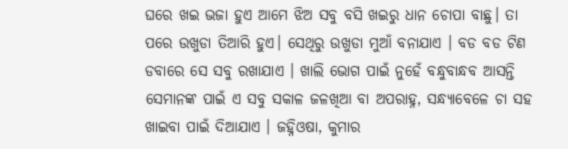ଘରେ ଖଇ ଭଜା ହୁଏ ଆମେ ଝିଅ ସବୁ ବସି ଖଇରୁ ଧାନ ଚୋପା ବାଛୁ। ତା ପରେ ଉଖୁଡା ତିଆରି ହୁଏ। ସେଥିରୁ ଉଖୁଡା ମୁଆଁ ବନାଯାଏ । ବଡ ବଡ ଟିଣ ଡବାରେ ସେ ସବୁ ରଖାଯାଏ । ଖାଲି ଭୋଗ ପାଇଁ ନୁହେଁ ବନ୍ଧୁବାନ୍ଧବ ଆସନ୍ତି ସେମାନଙ୍କ ପାଇଁ ଏ ସବୁ ସକାଳ ଜଳଖିଆ ବା ଅପରାହ୍ନ, ସନ୍ଧ୍ୟାବେଳେ ଚା ସହ ଖାଇବା ପାଇଁ ଦିଆଯାଏ । ଜହ୍ନିଓଷା, କୁମାର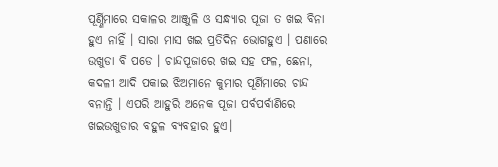ପୂର୍ଣ୍ଣିମାରେ ସକାଳର ଆଞ୍ଜୁଳି ଓ ସନ୍ଧ୍ୟାର ପୂଜା ତ ଖଇ ବିନା ହୁଏ ନାହିଁ । ସାରା ମାସ ଖଇ ପ୍ରତିଦିନ ଭୋଗହୁଏ । ପଣାରେ ଉଖୁଡା ବି ପଡେ । ଚାନ୍ଦପୂଜାରେ ଖଇ ସହ ଫଳ, ଛେନା, କଦଳୀ ଆଦି ପକାଇ ଝିଅମାନେ କୁମାର ପୂର୍ଣିମାରେ ଚାନ୍ଦ ବନାନ୍ତି । ଏପରି ଆହୁରି ଅନେକ ପୂଜା ପର୍ବପର୍ବାଣିରେ ଖଇଉଖୁଡାର ବହୁଳ ବ୍ୟବହାର ହୁଏ।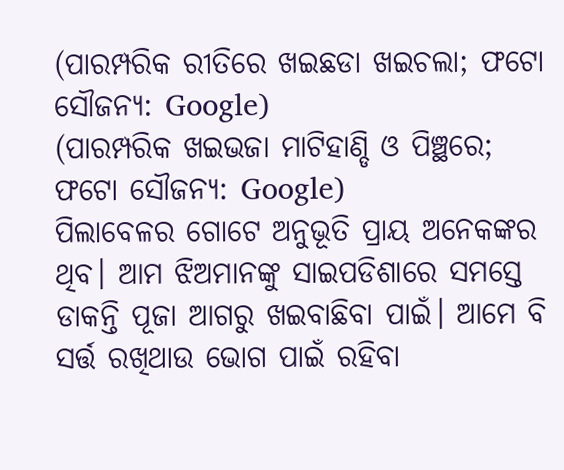(ପାରମ୍ପରିକ ରୀତିରେ ଖଇଛଡା ଖଇଚଲା; ଫଟୋ ସୌଜନ୍ୟ: Google)
(ପାରମ୍ପରିକ ଖଇଭଜା ମାଟିହାଣ୍ଡି ଓ ପିଞ୍ଛରେ; ଫଟୋ ସୌଜନ୍ୟ: Google)
ପିଲାବେଳର ଗୋଟେ ଅନୁଭୂତି ପ୍ରାୟ ଅନେକଙ୍କର ଥିବ। ଆମ ଝିଅମାନଙ୍କୁ ସାଇପଡିଶାରେ ସମସ୍ତେ ଡାକନ୍ତି ପୂଜା ଆଗରୁ ଖଇବାଛିବା ପାଇଁ। ଆମେ ବି ସର୍ତ୍ତ ରଖିଥାଉ ଭୋଗ ପାଇଁ ରହିବା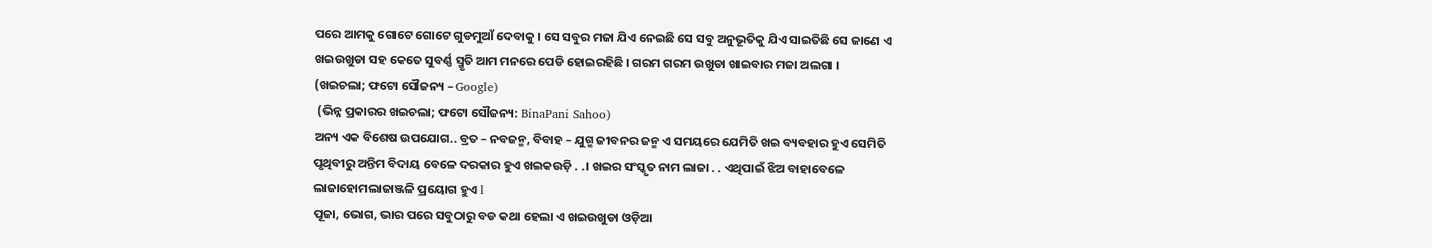ପରେ ଆମକୁ ଗୋଟେ ଗୋଟେ ଗୁଡମୁଆଁ ଦେବାକୁ । ସେ ସବୁର ମଜା ଯିଏ ନେଇଛି ସେ ସବୁ ଅନୁଭୂତିକୁ ଯିଏ ସାଇତିଛି ସେ ଜାଣେ ଏ ଖଇଉଖୁଡା ସହ କେତେ ସୁବର୍ଣ୍ଣ ସ୍ମୃତି ଆମ ମନରେ ପେଡି ହୋଇରହିଛି । ଗରମ ଗରମ ଉଖୁଡା ଖାଇବାର ମଜା ଅଲଗା ।
(ଖଇଚଲା; ଫଟୋ ସୌଜନ୍ୟ – Google)
 (ଭିନ୍ନ ପ୍ରକାରର ଖଇଚଲା; ଫଟୋ ସୌଜନ୍ୟ: BinaPani Sahoo)
ଅନ୍ୟ ଏକ ବିଶେଷ ଉପଯୋଗ.. ବ୍ରତ – ନବଜନ୍ମ, ବିବାହ – ଯୁଗ୍ମ ଜୀବନର ଜନ୍ମ ଏ ସମୟରେ ଯେମିତି ଖଇ ବ୍ୟବହାର ହୁଏ ସେମିତି ପୃଥିବୀରୁ ଅନ୍ତିମ ବିଦାୟ ବେଳେ ଦରକାର ହୁଏ ଖଇକଉଡ଼ି . .। ଖଇର ସଂସ୍କୃତ ନାମ ଲାଜା . . ଏଥିପାଇଁ ଝିଅ ବାହାବେଳେ ଲାଜାହୋମଲାଜାଞ୍ଜଳି ପ୍ରୟୋଗ ହୁଏ l
ପୂଜା, ଭୋଗ, ଭାର ପରେ ସବୁଠାରୁ ବଡ କଥା ହେଲା ଏ ଖଇଉଖୁଡା ଓଡ଼ିଆ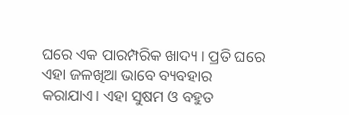ଘରେ ଏକ ପାରମ୍ପରିକ ଖାଦ୍ୟ । ପ୍ରତି ଘରେ ଏହା ଜଳଖିଆ ଭାବେ ବ୍ୟବହାର କରାଯାଏ। ଏହା ସୁଷମ ଓ ବହୁତ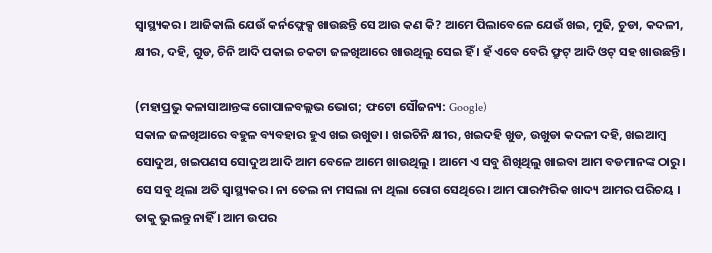ସ୍ବାସ୍ଥ୍ୟକର । ଆଜିକାଲି ଯେଉଁ କର୍ନଫ୍ଲେକ୍ସ ଖାଉଛନ୍ତି ସେ ଆଉ କଣ କି? ଆମେ ପିଲାବେଳେ ଯେଉଁ ଖଇ, ମୁଢି, ଚୁଡା, କଦଳୀ, କ୍ଷୀର, ଦହି, ଗୁଡ, ଚିନି ଆଦି ପକାଇ ଚକଟା ଜଳଖିଆରେ ଖାଉଥିଲୁ ସେଇ ହିଁ । ହଁ ଏବେ ବେରି ଫ୍ରୁଟ୍ ଆଦି ଓଟ୍ ସହ ଖାଉଛନ୍ତି।

(ମହାପ୍ରଭୁ କଳାସାଆନ୍ତଙ୍କ ଗୋପାଳବଲ୍ଲଭ ଭୋଗ; ଫଟୋ ସୌଜନ୍ୟ: Google)
ସକାଳ ଜଳଖିଆରେ ବହୁଳ ବ୍ୟବହାର ହୁଏ ଖଇ ଉଖୁଡା । ଖଇଚିନି କ୍ଷୀର, ଖଇଦହି ଖୁଡ, ଉଖୁଡା କଦଳୀ ଦହି, ଖଇଆମ୍ବ ସୋଦୁଅ, ଖଇପଣସ ସୋଦୁଅ ଆଦି ଆମ ବେଳେ ଆମେ ଖାଉଥିଲୁ । ଆମେ ଏ ସବୁ ଶିଖିଥିଲୁ ଖାଇବା ଆମ ବଡମାନଙ୍କ ଠାରୁ। ସେ ସବୁ ଥିଲା ଅତି ସ୍ବାସ୍ଥ୍ୟକର। ନା ତେଲ ନା ମସଲା ନା ଥିଲା ରୋଗ ସେଥିରେ। ଆମ ପାରମ୍ପରିକ ଖାଦ୍ୟ ଆମର ପରିଚୟ । ତାକୁ ଭୁଲନ୍ତୁ ନାହିଁ । ଆମ ଉପର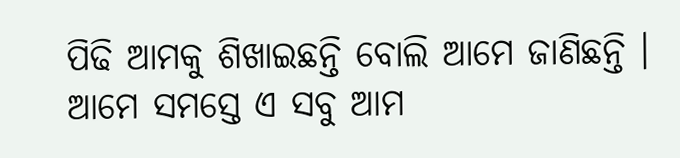ପିଢି ଆମକୁ ଶିଖାଇଛନ୍ତି ବୋଲି ଆମେ ଜାଣିଛନ୍ତି । ଆମେ ସମସ୍ତେ ଏ ସବୁ ଆମ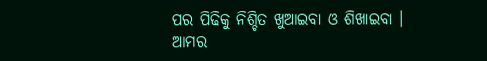ପର ପିଢିକୁ ନିଶ୍ଚିତ ଖୁଆଇବା ଓ ଶିଖାଇବା । ଆମର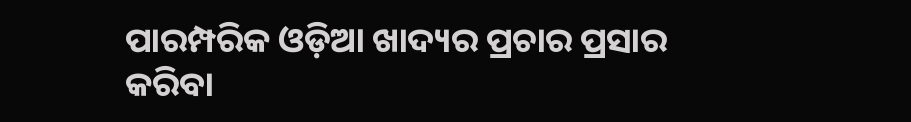ପାରମ୍ପରିକ ଓଡ଼ିଆ ଖାଦ୍ୟର ପ୍ରଚାର ପ୍ରସାର କରିବା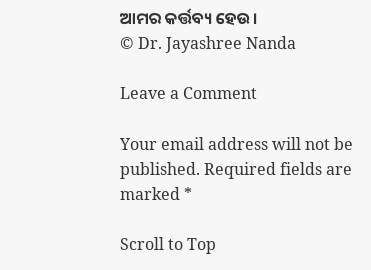ଆମର କର୍ତ୍ତବ୍ୟ ହେଉ।
© Dr. Jayashree Nanda

Leave a Comment

Your email address will not be published. Required fields are marked *

Scroll to Top